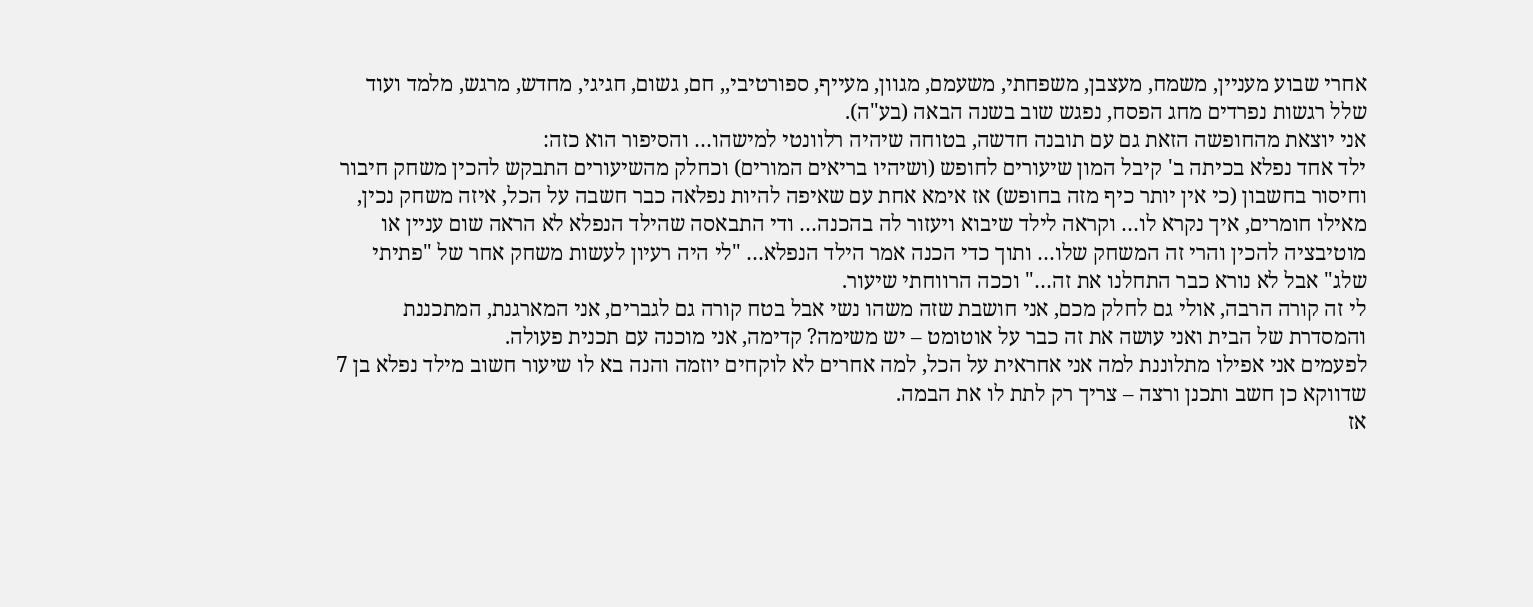אחרי שבוע מעניין, משמח, מעצבן, משפחתי, משעמם, מגוון, מעייף, ספורטיבי,, חם, גשום, חגיגי, מחדש, מרגש, מלמד ועוד שלל רגשות נפרדים מחג הפסח, נפגש שוב בשנה הבאה (בע"ה).
אני יוצאת מהחופשה הזאת גם עם תובנה חדשה, בטוחה שיהיה רלוונטי למישהו… והסיפור הוא כזה:
ילד אחד נפלא בכיתה ב' קיבל המון שיעורים לחופש (ושיהיו בריאים המורים) וכחלק מהשיעורים התבקש להכין משחק חיבור וחיסור בחשבון (כי אין יותר כיף מזה בחופש) אז אימא אחת עם שאיפה להיות נפלאה כבר חשבה על הכל, איזה משחק נכין, מאילו חומרים, איך נקרא לו… וקראה לילד שיבוא ויעזור לה בהכנה… ודי התבאסה שהילד הנפלא לא הראה שום עניין או מוטיבציה להכין והרי זה המשחק שלו… ותוך כדי הכנה אמר הילד הנפלא… "לי היה רעיון לעשות משחק אחר של "פתיתי שלג" אבל לא נורא כבר התחלנו את זה…" וככה הרווחתי שיעור.
לי זה קורה הרבה, אולי גם לחלק מכם, אני חושבת שזה משהו נשי אבל בטח קורה גם לגברים, אני המארגנת, המתכננת והמסדרת של הבית ואני עושה את זה כבר על אוטומט – יש משימה? קדימה, אני מוכנה עם תכנית פעולה.
לפעמים אני אפילו מתלוננת למה אני אחראית על הכל, למה אחרים לא לוקחים יוזמה והנה בא לו שיעור חשוב מילד נפלא בן 7 שדווקא כן חשב ותכנן ורצה – צריך רק לתת לו את הבמה.
אז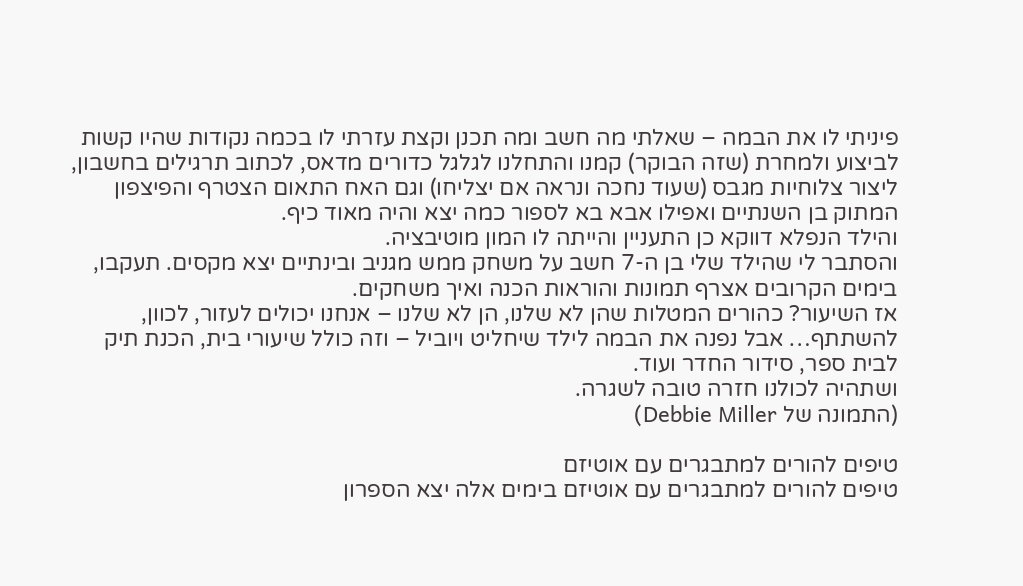פיניתי לו את הבמה – שאלתי מה חשב ומה תכנן וקצת עזרתי לו בכמה נקודות שהיו קשות לביצוע ולמחרת (שזה הבוקר) קמנו והתחלנו לגלגל כדורים מדאס, לכתוב תרגילים בחשבון, ליצור צלוחיות מגבס (שעוד נחכה ונראה אם יצליחו) וגם האח התאום הצטרף והפיצפון המתוק בן השנתיים ואפילו אבא בא לספור כמה יצא והיה מאוד כיף.
והילד הנפלא דווקא כן התעניין והייתה לו המון מוטיבציה.
והסתבר לי שהילד שלי בן ה-7 חשב על משחק ממש מגניב ובינתיים יצא מקסים. תעקבו, בימים הקרובים אצרף תמונות והוראות הכנה ואיך משחקים.
אז השיעור? כהורים המטלות שהן לא שלנו, הן לא שלנו – אנחנו יכולים לעזור, לכוון, להשתתף… אבל נפנה את הבמה לילד שיחליט ויוביל – וזה כולל שיעורי בית, הכנת תיק לבית ספר, סידור החדר ועוד.
ושתהיה לכולנו חזרה טובה לשגרה.
(התמונה של Debbie Miller)

טיפים להורים למתבגרים עם אוטיזם
טיפים להורים למתבגרים עם אוטיזם בימים אלה יצא הספרון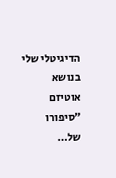הדיגיטלי שלי בנושא אוטיזם ״סיפורו של…